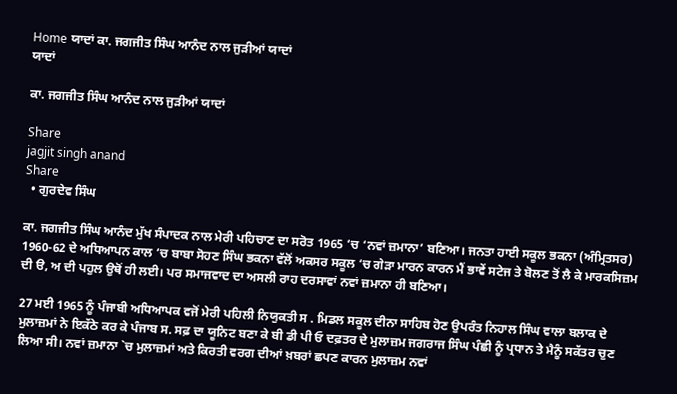Home ਯਾਦਾਂ ਕਾ. ਜਗਜੀਤ ਸਿੰਘ ਆਨੰਦ ਨਾਲ ਜੁੜੀਆਂ ਯਾਦਾਂ
ਯਾਦਾਂ

ਕਾ. ਜਗਜੀਤ ਸਿੰਘ ਆਨੰਦ ਨਾਲ ਜੁੜੀਆਂ ਯਾਦਾਂ

Share
jagjit singh anand
Share
  • ਗੁਰਦੇਵ ਸਿੰਘ

ਕਾ. ਜਗਜੀਤ ਸਿੰਘ ਆਨੰਦ ਮੁੱਖ ਸੰਪਾਦਕ ਨਾਲ ਮੇਰੀ ਪਹਿਚਾਣ ਦਾ ਸਰੋਤ 1965 ‘ਚ ‘ਨਵਾਂ ਜ਼ਮਾਨਾ’ ਬਣਿਆ। ਜਨਤਾ ਹਾਈ ਸਕੂਲ ਭਕਨਾ (ਅੰਮ੍ਰਿਤਸਰ) 1960-62 ਦੇ ਅਧਿਆਪਨ ਕਾਲ ‘ਚ ਬਾਬਾ ਸੋਹਣ ਸਿੰਘ ਭਕਨਾ ਵੱਲੋਂ ਅਕਸਰ ਸਕੂਲ ‘ਚ ਗੇੜਾ ਮਾਰਨ ਕਾਰਨ ਮੈਂ ਭਾਵੇਂ ਸਟੇਜ ਤੇ ਬੋਲਣ ਤੋਂ ਲੈ ਕੇ ਮਾਰਕਸਿਜ਼ਮ ਦੀ ੳ, ਅ ਦੀ ਪਹੁਲ ਉਥੋਂ ਹੀ ਲਈ। ਪਰ ਸਮਾਜਵਾਦ ਦਾ ਅਸਲੀ ਰਾਹ ਦਰਸਾਵਾਂ ਨਵਾਂ ਜ਼ਮਾਨਾ ਹੀ ਬਣਿਆ।

27 ਮਈ 1965 ਨੂੰ ਪੰਜਾਬੀ ਅਧਿਆਪਕ ਵਜੋਂ ਮੇਰੀ ਪਹਿਲੀ ਨਿਯੁਕਤੀ ਸ . ਮਿਡਲ ਸਕੂਲ ਦੀਨਾ ਸਾਹਿਬ ਹੋਣ ਉਪਰੰਤ ਨਿਹਾਲ ਸਿੰਘ ਵਾਲਾ ਬਲਾਕ ਦੇ ਮੁਲਾਜ਼ਮਾਂ ਨੇ ਇਕੱਠੇ ਕਰ ਕੇ ਪੰਜਾਬ ਸ. ਸਫ਼ ਦਾ ਯੂਨਿਟ ਬਣਾ ਕੇ ਬੀ ਡੀ ਪੀ ਓ ਦਫ਼ਤਰ ਦੇ ਮੁਲਾਜ਼ਮ ਜਗਰਾਜ ਸਿੰਘ ਪੰਛੀ ਨੂੰ ਪ੍ਰਧਾਨ ਤੇ ਮੈਨੂੰ ਸਕੱਤਰ ਚੁਣ ਲਿਆ ਸੀ। ਨਵਾਂ ਜ਼ਮਾਨਾ `ਚ ਮੁਲਾਜ਼ਮਾਂ ਅਤੇ ਕਿਰਤੀ ਵਰਗ ਦੀਆਂ ਖ਼ਬਰਾਂ ਛਪਣ ਕਾਰਨ ਮੁਲਾਜ਼ਮ ਨਵਾਂ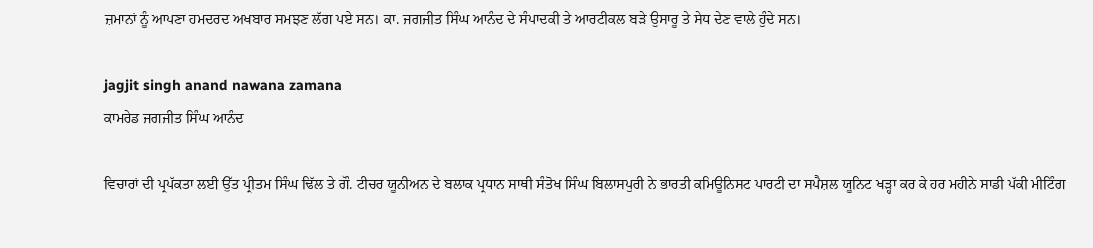ਜ਼ਮਾਨਾਂ ਨੂੰ ਆਪਣਾ ਹਮਦਰਦ ਅਖਬਾਰ ਸਮਝਣ ਲੱਗ ਪਏ ਸਨ। ਕਾ. ਜਗਜੀਤ ਸਿੰਘ ਆਨੰਦ ਦੇ ਸੰਪਾਦਕੀ ਤੇ ਆਰਟੀਕਲ ਬੜੇ ਉਸਾਰੂ ਤੇ ਸੇਧ ਦੇਣ ਵਾਲੇ ਹੁੰਦੇ ਸਨ।

jagjit singh anand nawana zamana
ਕਾਮਰੇਡ ਜਗਜੀਤ ਸਿੰਘ ਆਨੰਦ

ਵਿਚਾਰਾਂ ਦੀ ਪ੍ਰਪੱਕਤਾ ਲਈ ਉੱਤ ਪ੍ਰੀਤਮ ਸਿੰਘ ਢਿੱਲ ਤੇ ਗੌ. ਟੀਚਰ ਯੂਨੀਅਨ ਦੇ ਬਲਾਕ ਪ੍ਰਧਾਨ ਸਾਥੀ ਸੰਤੋਖ ਸਿੰਘ ਬਿਲਾਸਪੁਰੀ ਨੇ ਭਾਰਤੀ ਕਮਿਊਨਿਸਟ ਪਾਰਟੀ ਦਾ ਸਪੈਸ਼ਲ ਯੂਨਿਟ ਖੜ੍ਹਾ ਕਰ ਕੇ ਹਰ ਮਹੀਨੇ ਸਾਡੀ ਪੱਕੀ ਮੀਟਿੰਗ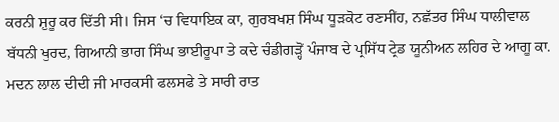ਕਰਨੀ ਸ਼ੁਰੂ ਕਰ ਦਿੱਤੀ ਸੀ। ਜਿਸ ‘ਚ ਵਿਧਾਇਕ ਕਾ, ਗੁਰਬਖਸ਼ ਸਿੰਘ ਧੂੜਕੋਟ ਰਣਸੀਂਹ, ਨਛੱਤਰ ਸਿੰਘ ਧਾਲੀਵਾਲ ਬੱਧਨੀ ਖੁਰਦ, ਗਿਆਨੀ ਭਾਗ ਸਿੰਘ ਭਾਈਰੂਪਾ ਤੇ ਕਦੇ ਚੰਡੀਗੜ੍ਹੋਂ ਪੰਜਾਬ ਦੇ ਪ੍ਰਸਿੱਧ ਟ੍ਰੇਡ ਯੂਨੀਅਨ ਲਹਿਰ ਦੇ ਆਗੂ ਕਾ. ਮਦਨ ਲਾਲ ਦੀਦੀ ਜੀ ਮਾਰਕਸੀ ਫਲਸਫੇ ਤੇ ਸਾਰੀ ਰਾਤ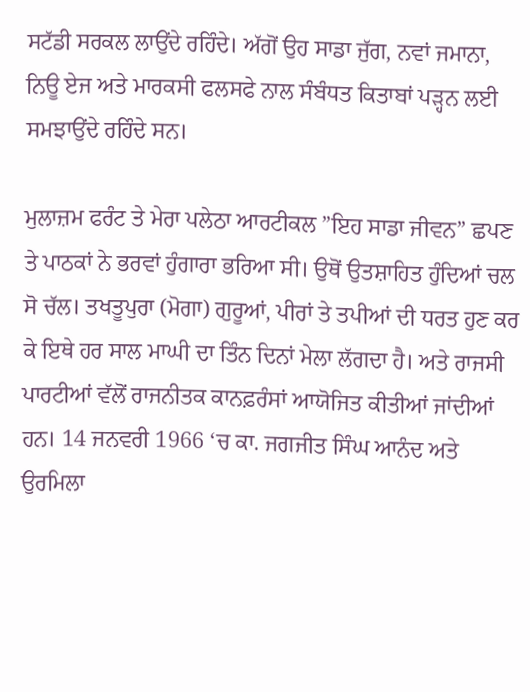ਸਟੱਡੀ ਸਰਕਲ ਲਾਉਂਦੇ ਰਹਿੰਦੇ। ਅੱਗੋਂ ਉਹ ਸਾਡਾ ਜੁੱਗ, ਨਵਾਂ ਜਮਾਨਾ, ਨਿਊ ਏਜ ਅਤੇ ਮਾਰਕਸੀ ਫਲਸਫੇ ਨਾਲ ਸੰਬੰਧਤ ਕਿਤਾਬਾਂ ਪੜ੍ਹਨ ਲਈ ਸਮਝਾਉਂਦੇ ਰਹਿੰਦੇ ਸਨ।

ਮੁਲਾਜ਼ਮ ਫਰੰਟ ਤੇ ਮੇਰਾ ਪਲੇਠਾ ਆਰਟੀਕਲ ”ਇਹ ਸਾਡਾ ਜੀਵਨ” ਛਪਣ ਤੇ ਪਾਠਕਾਂ ਨੇ ਭਰਵਾਂ ਹੁੰਗਾਰਾ ਭਰਿਆ ਸੀ। ਉਥੋਂ ਉਤਸ਼ਾਹਿਤ ਹੁੰਦਿਆਂ ਚਲ ਸੋ ਚੱਲ। ਤਖਤੂਪੁਰਾ (ਮੋਗਾ) ਗੁਰੂਆਂ, ਪੀਰਾਂ ਤੇ ਤਪੀਆਂ ਦੀ ਧਰਤ ਹੁਣ ਕਰ ਕੇ ਇਥੇ ਹਰ ਸਾਲ ਮਾਘੀ ਦਾ ਤਿੰਨ ਦਿਨਾਂ ਮੇਲਾ ਲੱਗਦਾ ਹੈ। ਅਤੇ ਰਾਜਸੀ ਪਾਰਟੀਆਂ ਵੱਲੋਂ ਰਾਜਨੀਤਕ ਕਾਨਫ਼ਰੰਸਾਂ ਆਯੋਜਿਤ ਕੀਤੀਆਂ ਜਾਂਦੀਆਂ ਹਨ। 14 ਜਨਵਰੀ 1966 ‘ਚ ਕਾ. ਜਗਜੀਤ ਸਿੰਘ ਆਨੰਦ ਅਤੇ ਉਰਮਿਲਾ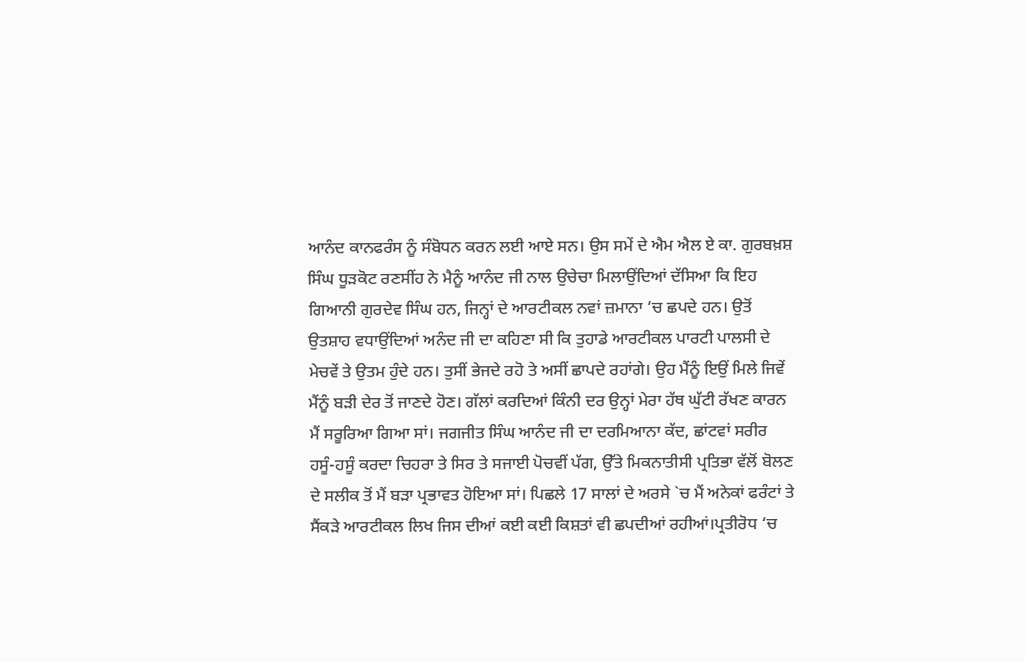ਆਨੰਦ ਕਾਨਫਰੰਸ ਨੂੰ ਸੰਬੋਧਨ ਕਰਨ ਲਈ ਆਏ ਸਨ। ਉਸ ਸਮੇਂ ਦੇ ਐਮ ਐਲ ਏ ਕਾ. ਗੁਰਬਖ਼ਸ਼ ਸਿੰਘ ਧੂੜਕੋਟ ਰਣਸੀਂਹ ਨੇ ਮੈਨੂੰ ਆਨੰਦ ਜੀ ਨਾਲ ਉਚੇਚਾ ਮਿਲਾਉਂਦਿਆਂ ਦੱਸਿਆ ਕਿ ਇਹ ਗਿਆਨੀ ਗੁਰਦੇਵ ਸਿੰਘ ਹਨ, ਜਿਨ੍ਹਾਂ ਦੇ ਆਰਟੀਕਲ ਨਵਾਂ ਜ਼ਮਾਨਾ ‘ਚ ਛਪਦੇ ਹਨ। ਉਤੋਂ ਉਤਸ਼ਾਹ ਵਧਾਉਂਦਿਆਂ ਅਨੰਦ ਜੀ ਦਾ ਕਹਿਣਾ ਸੀ ਕਿ ਤੁਹਾਡੇ ਆਰਟੀਕਲ ਪਾਰਟੀ ਪਾਲਸੀ ਦੇ ਮੇਚਵੇਂ ਤੇ ਉਤਮ ਹੁੰਦੇ ਹਨ। ਤੁਸੀਂ ਭੇਜਦੇ ਰਹੋ ਤੇ ਅਸੀਂ ਛਾਪਦੇ ਰਹਾਂਗੇ। ਉਹ ਮੈਂਨੂੰ ਇਉਂ ਮਿਲੇ ਜਿਵੇਂ ਮੈਂਨੂੰ ਬੜੀ ਦੇਰ ਤੋਂ ਜਾਣਦੇ ਹੋਣ। ਗੱਲਾਂ ਕਰਦਿਆਂ ਕਿੰਨੀ ਦਰ ਉਨ੍ਹਾਂ ਮੇਰਾ ਹੱਥ ਘੁੱਟੀ ਰੱਖਣ ਕਾਰਨ ਮੈਂ ਸਰੂਰਿਆ ਗਿਆ ਸਾਂ। ਜਗਜੀਤ ਸਿੰਘ ਆਨੰਦ ਜੀ ਦਾ ਦਰਮਿਆਨਾ ਕੱਦ, ਛਾਂਟਵਾਂ ਸਰੀਰ ਹਸੂੰ-ਹਸੂੰ ਕਰਦਾ ਚਿਹਰਾ ਤੇ ਸਿਰ ਤੇ ਸਜਾਈ ਪੋਚਵੀਂ ਪੱਗ, ਉੱਤੇ ਮਿਕਨਾਤੀਸੀ ਪ੍ਰਤਿਭਾ ਵੱਲੋਂ ਬੋਲਣ ਦੇ ਸਲੀਕ ਤੋਂ ਮੈਂ ਬੜਾ ਪ੍ਰਭਾਵਤ ਹੋਇਆ ਸਾਂ। ਪਿਛਲੇ 17 ਸਾਲਾਂ ਦੇ ਅਰਸੇ `ਚ ਮੈਂ ਅਨੇਕਾਂ ਫਰੰਟਾਂ ਤੇ ਸੈਂਕੜੇ ਆਰਟੀਕਲ ਲਿਖ ਜਿਸ ਦੀਆਂ ਕਈ ਕਈ ਕਿਸ਼ਤਾਂ ਵੀ ਛਪਦੀਆਂ ਰਹੀਆਂ।ਪ੍ਰਤੀਰੋਧ ‘ਚ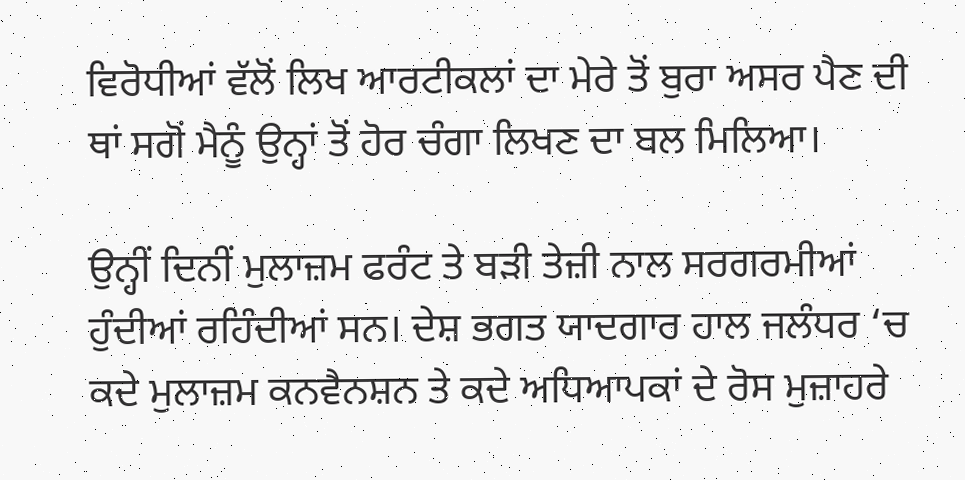ਵਿਰੋਧੀਆਂ ਵੱਲੋਂ ਲਿਖ ਆਰਟੀਕਲਾਂ ਦਾ ਮੇਰੇ ਤੋਂ ਬੁਰਾ ਅਸਰ ਪੈਣ ਦੀ ਥਾਂ ਸਗੋਂ ਮੈਨੂੰ ਉਨ੍ਹਾਂ ਤੋਂ ਹੋਰ ਚੰਗਾ ਲਿਖਣ ਦਾ ਬਲ ਮਿਲਿਆ।

ਉਨ੍ਹੀਂ ਦਿਨੀਂ ਮੁਲਾਜ਼ਮ ਫਰੰਟ ਤੇ ਬੜੀ ਤੇਜ਼ੀ ਨਾਲ ਸਰਗਰਮੀਆਂ ਹੁੰਦੀਆਂ ਰਹਿੰਦੀਆਂ ਸਨ। ਦੇਸ਼ ਭਗਤ ਯਾਦਗਾਰ ਹਾਲ ਜਲੰਧਰ ‘ਚ ਕਦੇ ਮੁਲਾਜ਼ਮ ਕਨਵੈਨਸ਼ਨ ਤੇ ਕਦੇ ਅਧਿਆਪਕਾਂ ਦੇ ਰੋਸ ਮੁਜ਼ਾਹਰੇ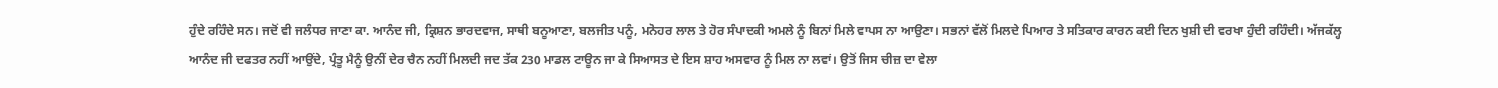ਹੁੰਦੇ ਰਹਿੰਦੇ ਸਨ। ਜਦੋਂ ਵੀ ਜਲੰਧਰ ਜਾਣਾ ਕਾ. ਆਨੰਦ ਜੀ, ਕ੍ਰਿਸ਼ਨ ਭਾਰਦਵਾਜ, ਸਾਥੀ ਬਨੂਆਣਾ, ਬਲਜੀਤ ਪਨੂੰ, ਮਨੋਹਰ ਲਾਲ ਤੇ ਹੋਰ ਸੰਪਾਦਕੀ ਅਮਲੇ ਨੂੰ ਬਿਨਾਂ ਮਿਲੇ ਵਾਪਸ ਨਾ ਆਉਣਾ। ਸਭਨਾਂ ਵੱਲੋਂ ਮਿਲਦੇ ਪਿਆਰ ਤੇ ਸਤਿਕਾਰ ਕਾਰਨ ਕਈ ਦਿਨ ਖੁਸ਼ੀ ਦੀ ਵਰਖਾ ਹੁੰਦੀ ਰਹਿੰਦੀ। ਅੱਜਕੱਲ੍ਹ ਆਨੰਦ ਜੀ ਦਫਤਰ ਨਹੀਂ ਆਉਂਦੇ, ਪ੍ਰੰਤੂ ਮੈਨੂੰ ਉਨੀਂ ਦੇਰ ਚੈਨ ਨਹੀਂ ਮਿਲਦੀ ਜਦ ਤੱਕ 230 ਮਾਡਲ ਟਾਊਨ ਜਾ ਕੇ ਸਿਆਸਤ ਦੇ ਇਸ ਸ਼ਾਹ ਅਸਵਾਰ ਨੂੰ ਮਿਲ ਨਾ ਲਵਾਂ। ਉਤੋਂ ਜਿਸ ਚੀਜ਼ ਦਾ ਵੇਲਾ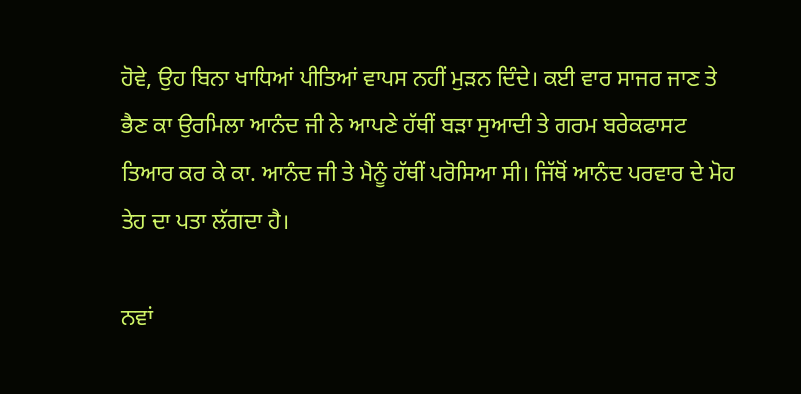ਹੋਵੇ, ਉਹ ਬਿਨਾ ਖਾਧਿਆਂ ਪੀਤਿਆਂ ਵਾਪਸ ਨਹੀਂ ਮੁੜਨ ਦਿੰਦੇ। ਕਈ ਵਾਰ ਸਾਜਰ ਜਾਣ ਤੇ ਭੈਣ ਕਾ ਉਰਮਿਲਾ ਆਨੰਦ ਜੀ ਨੇ ਆਪਣੇ ਹੱਥੀਂ ਬੜਾ ਸੁਆਦੀ ਤੇ ਗਰਮ ਬਰੇਕਫਾਸਟ ਤਿਆਰ ਕਰ ਕੇ ਕਾ. ਆਨੰਦ ਜੀ ਤੇ ਮੈਨੂੰ ਹੱਥੀਂ ਪਰੋਸਿਆ ਸੀ। ਜਿੱਥੋਂ ਆਨੰਦ ਪਰਵਾਰ ਦੇ ਮੋਹ ਤੇਹ ਦਾ ਪਤਾ ਲੱਗਦਾ ਹੈ।

ਨਵਾਂ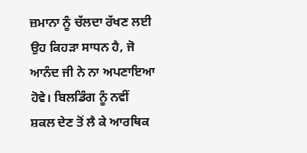ਜ਼ਮਾਨਾ ਨੂੰ ਚੱਲਦਾ ਰੱਖਣ ਲਈ ਉਹ ਕਿਹੜਾ ਸਾਧਨ ਹੈ, ਜੋ ਆਨੰਦ ਜੀ ਨੇ ਨਾ ਅਪਣਾਇਆ ਹੋਵੇ। ਬਿਲਡਿੰਗ ਨੂੰ ਨਵੀਂ ਸ਼ਕਲ ਦੇਣ ਤੋਂ ਲੈ ਕੇ ਆਰਥਿਕ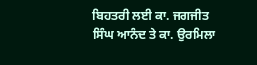ਬਿਹਤਰੀ ਲਈ ਕਾ. ਜਗਜੀਤ ਸਿੰਘ ਆਨੰਦ ਤੇ ਕਾ. ਉਰਮਿਲਾ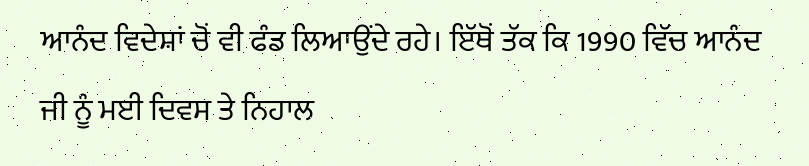ਆਨੰਦ ਵਿਦੇਸ਼ਾਂ ਚੋਂ ਵੀ ਫੰਡ ਲਿਆਉਂਦੇ ਰਹੇ। ਇੱਥੋਂ ਤੱਕ ਕਿ 1990 ਵਿੱਚ ਆਨੰਦ ਜੀ ਨੂੰ ਮਈ ਦਿਵਸ ਤੇ ਨਿਹਾਲ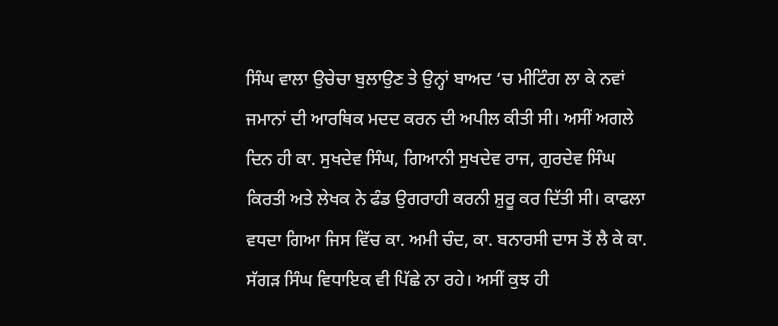ਸਿੰਘ ਵਾਲਾ ਉਚੇਚਾ ਬੁਲਾਉਣ ਤੇ ਉਨ੍ਹਾਂ ਬਾਅਦ ‘ਚ ਮੀਟਿੰਗ ਲਾ ਕੇ ਨਵਾਂ ਜਮਾਨਾਂ ਦੀ ਆਰਥਿਕ ਮਦਦ ਕਰਨ ਦੀ ਅਪੀਲ ਕੀਤੀ ਸੀ। ਅਸੀਂ ਅਗਲੇ ਦਿਨ ਹੀ ਕਾ. ਸੁਖਦੇਵ ਸਿੰਘ, ਗਿਆਨੀ ਸੁਖਦੇਵ ਰਾਜ, ਗੁਰਦੇਵ ਸਿੰਘ ਕਿਰਤੀ ਅਤੇ ਲੇਖਕ ਨੇ ਫੰਡ ਉਗਰਾਹੀ ਕਰਨੀ ਸ਼ੁਰੂ ਕਰ ਦਿੱਤੀ ਸੀ। ਕਾਫਲਾ ਵਧਦਾ ਗਿਆ ਜਿਸ ਵਿੱਚ ਕਾ. ਅਮੀ ਚੰਦ, ਕਾ. ਬਨਾਰਸੀ ਦਾਸ ਤੋਂ ਲੈ ਕੇ ਕਾ. ਸੱਗੜ ਸਿੰਘ ਵਿਧਾਇਕ ਵੀ ਪਿੱਛੇ ਨਾ ਰਹੇ। ਅਸੀਂ ਕੁਝ ਹੀ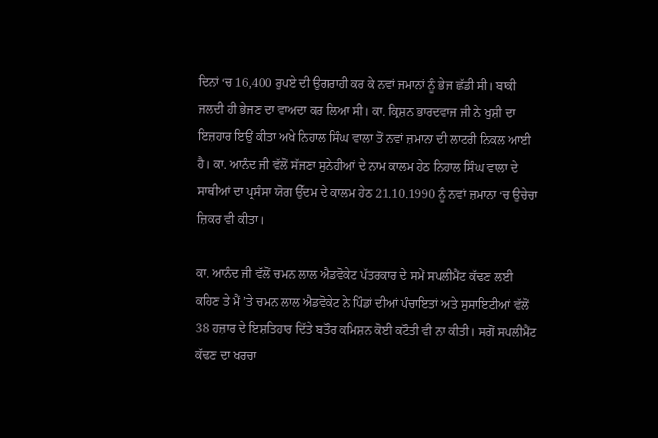ਦਿਨਾਂ ‘ਚ 16,400 ਰੁਪਏ ਦੀ ਉਗਰਾਹੀ ਕਰ ਕੇ ਨਵਾਂ ਜਮਾਨਾਂ ਨੂੰ ਭੇਜ ਛੱਡੀ ਸੀ। ਬਾਕੀ ਜਲਦੀ ਹੀ ਭੇਜਣ ਦਾ ਵਾਅਦਾ ਕਰ ਲਿਆ ਸੀ। ਕਾ. ਕ੍ਰਿਸ਼ਨ ਭਾਰਦਵਾਜ ਜੀ ਨੇ ਖੁਸ਼ੀ ਦਾ ਇਜ਼ਹਾਰ ਇਉਂ ਕੀਤਾ ਅਖੇ ਨਿਹਾਲ ਸਿੰਘ ਵਾਲਾ ਤੋਂ ਨਵਾਂ ਜ਼ਮਾਨਾ ਦੀ ਲਾਟਰੀ ਨਿਕਲ ਆਈ ਹੈ। ਕਾ. ਆਨੰਦ ਜੀ ਵੱਲੋਂ ਸੱਜਣਾ ਸੁਨੇਹੀਆਂ ਦੇ ਨਾਮ ਕਾਲਮ ਹੇਠ ਨਿਹਾਲ ਸਿੰਘ ਵਾਲਾ ਦੇ ਸਾਥੀਆਂ ਦਾ ਪ੍ਰਸੰਸਾ ਯੋਗ ਉੱਦਮ ਦੇ ਕਾਲਮ ਹੇਠ 21.10.1990 ਨੂੰ ਨਵਾਂ ਜ਼ਮਾਨਾ ‘ਚ ਉਚੇਚਾ ਜ਼ਿਕਰ ਵੀ ਕੀਤਾ।

ਕਾ. ਆਨੰਦ ਜੀ ਵੱਲੋਂ ਚਮਨ ਲਾਲ ਐਡਵੋਕੇਟ ਪੱਤਰਕਾਰ ਦੇ ਸਮੇਂ ਸਪਲੀਮੈਂਟ ਕੱਢਣ ਲਈ ਕਹਿਣ ਤੇ ਮੈਂ ’ਤੇ ਚਮਨ ਲਾਲ ਐਡਵੋਕੇਟ ਨੇ ਪਿੰਡਾਂ ਦੀਆਂ ਪੰਚਾਇਤਾਂ ਅਤੇ ਸੁਸਾਇਟੀਆਂ ਵੱਲੋਂ 38 ਹਜ਼ਾਰ ਦੇ ਇਸ਼ਤਿਹਾਰ ਦਿੱਤੇ ਬਤੌਰ ਕਮਿਸ਼ਨ ਕੋਈ ਕਟੌਤੀ ਵੀ ਨਾ ਕੀਤੀ। ਸਗੋਂ ਸਪਲੀਮੈਂਟ ਕੱਢਣ ਦਾ ਖਰਚਾ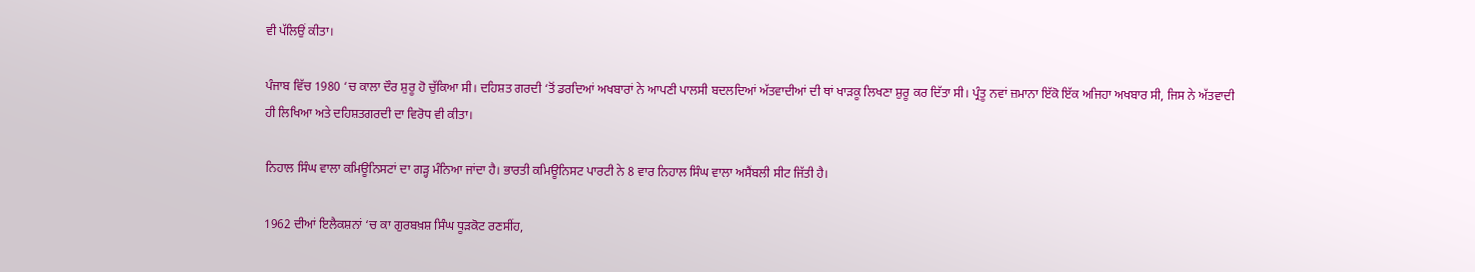ਵੀ ਪੱਲਿਉਂ ਕੀਤਾ।

ਪੰਜਾਬ ਵਿੱਚ 1980 ‘ਚ ਕਾਲਾ ਦੌਰ ਸ਼ੁਰੂ ਹੋ ਚੁੱਕਿਆ ਸੀ। ਦਹਿਸ਼ਤ ਗਰਦੀ ‘ਤੋਂ ਡਰਦਿਆਂ ਅਖਬਾਰਾਂ ਨੇ ਆਪਣੀ ਪਾਲਸੀ ਬਦਲਦਿਆਂ ਅੱਤਵਾਦੀਆਂ ਦੀ ਥਾਂ ਖਾੜਕੂ ਲਿਖਣਾ ਸ਼ੁਰੂ ਕਰ ਦਿੱਤਾ ਸੀ। ਪ੍ਰੰਤੂ ਨਵਾਂ ਜ਼ਮਾਨਾ ਇੱਕੋ ਇੱਕ ਅਜਿਹਾ ਅਖਬਾਰ ਸੀ, ਜਿਸ ਨੇ ਅੱਤਵਾਦੀ ਹੀ ਲਿਖਿਆ ਅਤੇ ਦਹਿਸ਼ਤਗਰਦੀ ਦਾ ਵਿਰੋਧ ਵੀ ਕੀਤਾ।

ਨਿਹਾਲ ਸਿੰਘ ਵਾਲਾ ਕਮਿਊਨਿਸਟਾਂ ਦਾ ਗੜ੍ਹ ਮੰਨਿਆ ਜਾਂਦਾ ਹੈ। ਭਾਰਤੀ ਕਮਿਊਨਿਸਟ ਪਾਰਟੀ ਨੇ 8 ਵਾਰ ਨਿਹਾਲ ਸਿੰਘ ਵਾਲਾ ਅਸੈਂਬਲੀ ਸੀਟ ਜਿੱਤੀ ਹੈ।

1962 ਦੀਆਂ ਇਲੈਕਸ਼ਨਾਂ ‘ਚ ਕਾ ਗੁਰਬਖ਼ਸ਼ ਸਿੰਘ ਧੂੜਕੋਟ ਰਣਸੀਂਹ,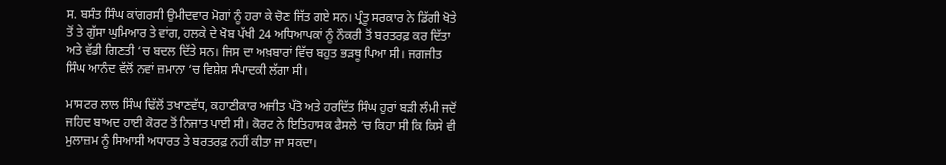ਸ. ਬਸੰਤ ਸਿੰਘ ਕਾਂਗਰਸੀ ਉਮੀਦਵਾਰ ਮੋਗਾਂ ਨੂੰ ਹਰਾ ਕੇ ਚੋਣ ਜਿੱਤ ਗਏ ਸਨ। ਪ੍ਰੰਤੂ ਸਰਕਾਰ ਨੇ ਡਿੱਗੀ ਖੋਤੇ ਤੋਂ ਤੇ ਗੁੱਸਾ ਘੁਮਿਆਰ ਤੇ ਵਾਂਗ, ਹਲਕੇ ਦੇ ਖੋਬ ਪੱਖੀ 24 ਅਧਿਆਪਕਾਂ ਨੂੰ ਨੌਕਰੀ ਤੋਂ ਬਰਤਰਫ਼ ਕਰ ਦਿੱਤਾ ਅਤੇ ਵੱਡੀ ਗਿਣਤੀ ‘ਚ ਬਦਲ ਦਿੱਤੇ ਸਨ। ਜਿਸ ਦਾ ਅਖ਼ਬਾਰਾਂ ਵਿੱਚ ਬਹੁਤ ਭੜਥੂ ਪਿਆ ਸੀ। ਜਗਜੀਤ ਸਿੰਘ ਆਨੰਦ ਵੱਲੋਂ ਨਵਾਂ ਜ਼ਮਾਨਾ ‘ਚ ਵਿਸ਼ੇਸ਼ ਸੰਪਾਦਕੀ ਲੱਗਾ ਸੀ।

ਮਾਸਟਰ ਲਾਲ ਸਿੰਘ ਢਿੱਲੋਂ ਤਖਾਣਵੱਧ, ਕਹਾਣੀਕਾਰ ਅਜੀਤ ਪੱਤੋ ਅਤੇ ਹਰਦਿੱਤ ਸਿੰਘ ਹੁਰਾਂ ਬੜੀ ਲੰਮੀ ਜਦੋਂ ਜਹਿਦ ਬਾਅਦ ਹਾਈ ਕੋਰਟ ਤੋਂ ਨਿਜਾਤ ਪਾਈ ਸੀ। ਕੋਰਟ ਨੇ ਇਤਿਹਾਸਕ ਫੈਸਲੇ ‘ਚ ਕਿਹਾ ਸੀ ਕਿ ਕਿਸੇ ਵੀ ਮੁਲਾਜ਼ਮ ਨੂੰ ਸਿਆਸੀ ਅਧਾਰਤ ਤੇ ਬਰਤਰਫ਼ ਨਹੀਂ ਕੀਤਾ ਜਾ ਸਕਦਾ।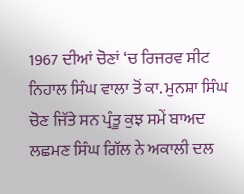1967 ਦੀਆਂ ਚੋਣਾਂ ‘ਚ ਰਿਜਰਵ ਸੀਟ ਨਿਹਾਲ ਸਿੰਘ ਵਾਲਾ ਤੋਂ ਕਾ. ਮੁਨਸ਼ਾ ਸਿੰਘ ਚੋਣ ਜਿੱਤੇ ਸਨ ਪ੍ਰੰਤੂ ਕੁਝ ਸਮੇਂ ਬਾਅਦ ਲਛਮਣ ਸਿੰਘ ਗਿੱਲ ਨੇ ਅਕਾਲੀ ਦਲ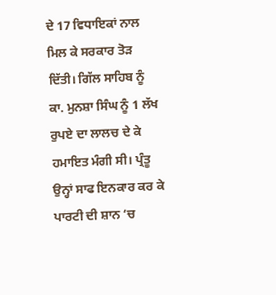ਦੇ 17 ਵਿਧਾਇਕਾਂ ਨਾਲ ਮਿਲ ਕੇ ਸਰਕਾਰ ਤੋੜ ਦਿੱਤੀ। ਗਿੱਲ ਸਾਹਿਬ ਨੂੰ ਕਾ. ਮੁਨਸ਼ਾ ਸਿੰਘ ਨੂੰ 1 ਲੱਖ ਰੁਪਏ ਦਾ ਲਾਲਚ ਦੇ ਕੇ ਹਮਾਇਤ ਮੰਗੀ ਸੀ। ਪ੍ਰੰਤੂ ਉਨ੍ਹਾਂ ਸਾਫ ਇਨਕਾਰ ਕਰ ਕੇ ਪਾਰਟੀ ਦੀ ਸ਼ਾਨ ‘ਚ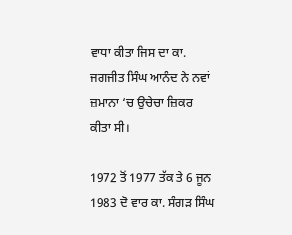ਵਾਧਾ ਕੀਤਾ ਜਿਸ ਦਾ ਕਾ. ਜਗਜੀਤ ਸਿੰਘ ਆਨੰਦ ਨੇ ਨਵਾਂ ਜ਼ਮਾਨਾ ‘ਚ ਉਚੇਚਾ ਜ਼ਿਕਰ ਕੀਤਾ ਸੀ।

1972 ਤੋਂ 1977 ਤੱਕ ਤੇ 6 ਜੂਨ 1983 ਦੋ ਵਾਰ ਕਾ. ਸੰਗੜ ਸਿੰਘ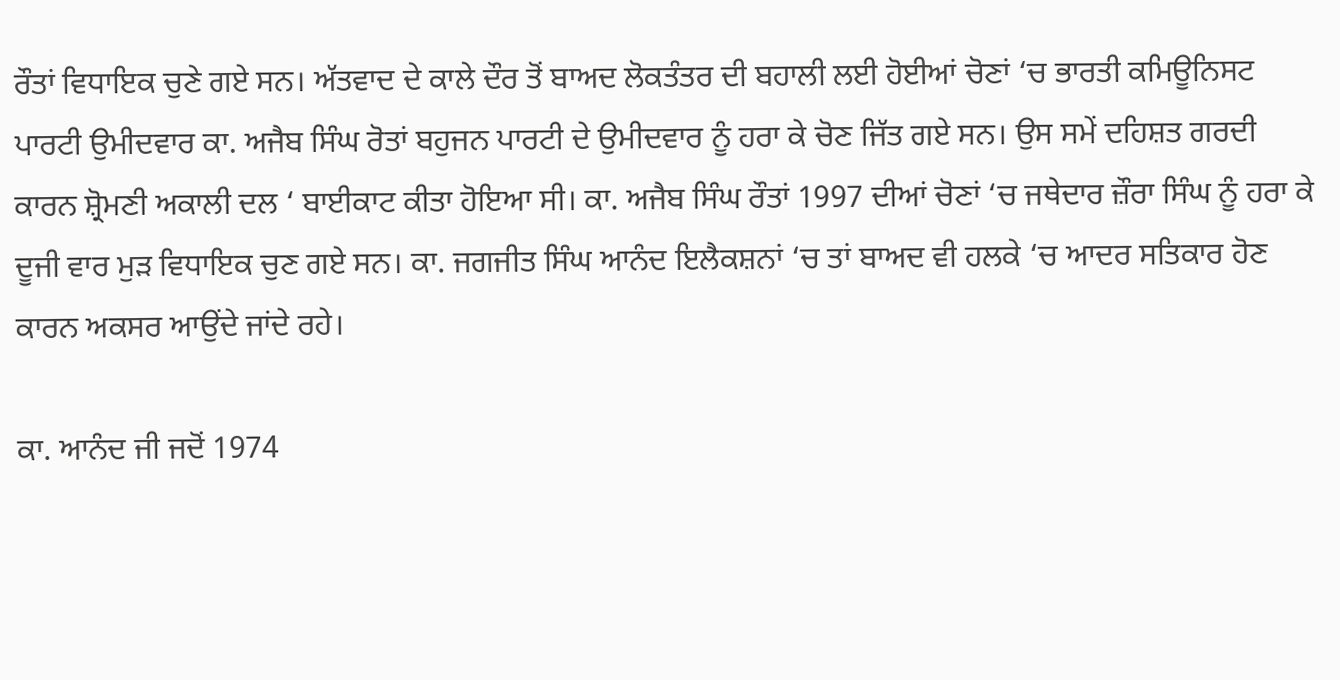ਰੌਤਾਂ ਵਿਧਾਇਕ ਚੁਣੇ ਗਏ ਸਨ। ਅੱਤਵਾਦ ਦੇ ਕਾਲੇ ਦੌਰ ਤੋਂ ਬਾਅਦ ਲੋਕਤੰਤਰ ਦੀ ਬਹਾਲੀ ਲਈ ਹੋਈਆਂ ਚੋਣਾਂ ‘ਚ ਭਾਰਤੀ ਕਮਿਊਨਿਸਟ ਪਾਰਟੀ ਉਮੀਦਵਾਰ ਕਾ. ਅਜੈਬ ਸਿੰਘ ਰੋਤਾਂ ਬਹੁਜਨ ਪਾਰਟੀ ਦੇ ਉਮੀਦਵਾਰ ਨੂੰ ਹਰਾ ਕੇ ਚੋਣ ਜਿੱਤ ਗਏ ਸਨ। ਉਸ ਸਮੇਂ ਦਹਿਸ਼ਤ ਗਰਦੀ ਕਾਰਨ ਸ਼੍ਰੋਮਣੀ ਅਕਾਲੀ ਦਲ ‘ ਬਾਈਕਾਟ ਕੀਤਾ ਹੋਇਆ ਸੀ। ਕਾ. ਅਜੈਬ ਸਿੰਘ ਰੌਤਾਂ 1997 ਦੀਆਂ ਚੋਣਾਂ ‘ਚ ਜਥੇਦਾਰ ਜ਼ੌਰਾ ਸਿੰਘ ਨੂੰ ਹਰਾ ਕੇ ਦੂਜੀ ਵਾਰ ਮੁੜ ਵਿਧਾਇਕ ਚੁਣ ਗਏ ਸਨ। ਕਾ. ਜਗਜੀਤ ਸਿੰਘ ਆਨੰਦ ਇਲੈਕਸ਼ਨਾਂ ‘ਚ ਤਾਂ ਬਾਅਦ ਵੀ ਹਲਕੇ ‘ਚ ਆਦਰ ਸਤਿਕਾਰ ਹੋਣ ਕਾਰਨ ਅਕਸਰ ਆਉਂਦੇ ਜਾਂਦੇ ਰਹੇ।

ਕਾ. ਆਨੰਦ ਜੀ ਜਦੋਂ 1974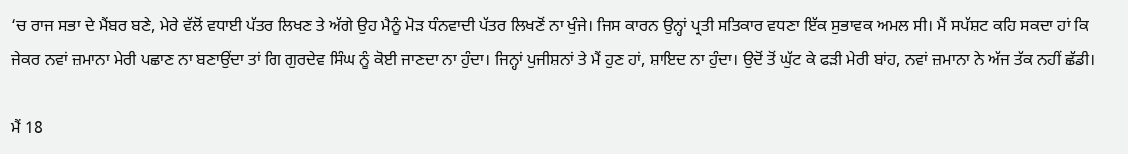‘ਚ ਰਾਜ ਸਭਾ ਦੇ ਮੈਂਬਰ ਬਣੇ, ਮੇਰੇ ਵੱਲੋਂ ਵਧਾਈ ਪੱਤਰ ਲਿਖਣ ਤੇ ਅੱਗੇ ਉਹ ਮੈਨੂੰ ਮੋੜ ਧੰਨਵਾਦੀ ਪੱਤਰ ਲਿਖਣੋਂ ਨਾ ਖੁੰਜੇ। ਜਿਸ ਕਾਰਨ ਉਨ੍ਹਾਂ ਪ੍ਰਤੀ ਸਤਿਕਾਰ ਵਧਣਾ ਇੱਕ ਸੁਭਾਵਕ ਅਮਲ ਸੀ। ਮੈਂ ਸਪੱਸ਼ਟ ਕਹਿ ਸਕਦਾ ਹਾਂ ਕਿ ਜੇਕਰ ਨਵਾਂ ਜ਼ਮਾਨਾ ਮੇਰੀ ਪਛਾਣ ਨਾ ਬਣਾਉਂਦਾ ਤਾਂ ਗਿ ਗੁਰਦੇਵ ਸਿੰਘ ਨੂੰ ਕੋਈ ਜਾਣਦਾ ਨਾ ਹੁੰਦਾ। ਜਿਨ੍ਹਾਂ ਪੁਜੀਸ਼ਨਾਂ ਤੇ ਮੈਂ ਹੁਣ ਹਾਂ, ਸ਼ਾਇਦ ਨਾ ਹੁੰਦਾ। ਉਦੋਂ ਤੋਂ ਘੁੱਟ ਕੇ ਫੜੀ ਮੇਰੀ ਬਾਂਹ, ਨਵਾਂ ਜ਼ਮਾਨਾ ਨੇ ਅੱਜ ਤੱਕ ਨਹੀਂ ਛੱਡੀ।

ਮੈਂ 18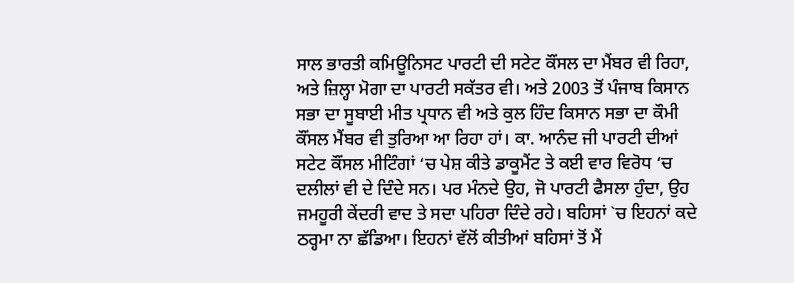ਸਾਲ ਭਾਰਤੀ ਕਮਿਊਨਿਸਟ ਪਾਰਟੀ ਦੀ ਸਟੇਟ ਕੌਂਸਲ ਦਾ ਮੈਂਬਰ ਵੀ ਰਿਹਾ, ਅਤੇ ਜ਼ਿਲ੍ਹਾ ਮੋਗਾ ਦਾ ਪਾਰਟੀ ਸਕੱਤਰ ਵੀ। ਅਤੇ 2003 ਤੋਂ ਪੰਜਾਬ ਕਿਸਾਨ ਸਭਾ ਦਾ ਸੂਬਾਈ ਮੀਤ ਪ੍ਰਧਾਨ ਵੀ ਅਤੇ ਕੁਲ ਹਿੰਦ ਕਿਸਾਨ ਸਭਾ ਦਾ ਕੌਮੀ ਕੌਂਸਲ ਮੈਂਬਰ ਵੀ ਤੁਰਿਆ ਆ ਰਿਹਾ ਹਾਂ। ਕਾ. ਆਨੰਦ ਜੀ ਪਾਰਟੀ ਦੀਆਂ ਸਟੇਟ ਕੌਂਸਲ ਮੀਟਿੰਗਾਂ ‘ਚ ਪੇਸ਼ ਕੀਤੇ ਡਾਕੂਮੈਂਟ ਤੇ ਕਈ ਵਾਰ ਵਿਰੋਧ ‘ਚ ਦਲੀਲਾਂ ਵੀ ਦੇ ਦਿੰਦੇ ਸਨ। ਪਰ ਮੰਨਦੇ ਉਹ, ਜੋ ਪਾਰਟੀ ਫੈਸਲਾ ਹੁੰਦਾ, ਉਹ ਜਮਹੂਰੀ ਕੇਂਦਰੀ ਵਾਦ ਤੇ ਸਦਾ ਪਹਿਰਾ ਦਿੰਦੇ ਰਹੇ। ਬਹਿਸਾਂ `ਚ ਇਹਨਾਂ ਕਦੇ ਠਰ੍ਹਮਾ ਨਾ ਛੱਡਿਆ। ਇਹਨਾਂ ਵੱਲੋਂ ਕੀਤੀਆਂ ਬਹਿਸਾਂ ਤੋਂ ਮੈਂ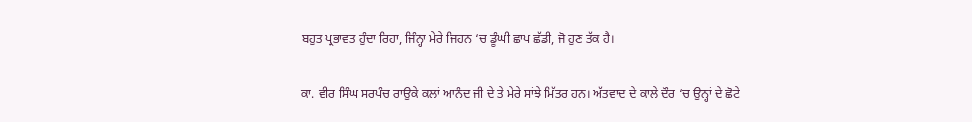ਬਹੁਤ ਪ੍ਰਭਾਵਤ ਹੁੰਦਾ ਰਿਹਾ, ਜਿੰਨ੍ਹਾ ਮੇਰੇ ਜਿਹਨ ‘ਚ ਡੂੰਘੀ ਛਾਪ ਛੱਡੀ, ਜੋ ਹੁਣ ਤੱਕ ਹੈ।

ਕਾ. ਵੀਰ ਸਿੰਘ ਸਰਪੰਚ ਰਾਉਕੇ ਕਲਾਂ ਆਨੰਦ ਜੀ ਦੇ ਤੇ ਮੇਰੇ ਸਾਂਝੇ ਮਿੱਤਰ ਹਨ। ਅੱਤਵਾਦ ਦੇ ਕਾਲੇ ਦੌਰ ‘ਚ ਉਨ੍ਹਾਂ ਦੇ ਛੋਟੇ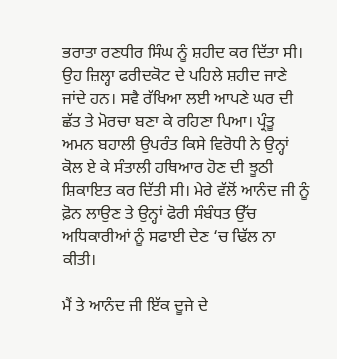ਭਰਾਤਾ ਰਣਧੀਰ ਸਿੰਘ ਨੂੰ ਸ਼ਹੀਦ ਕਰ ਦਿੱਤਾ ਸੀ। ਉਹ ਜ਼ਿਲ੍ਹਾ ਫਰੀਦਕੋਟ ਦੇ ਪਹਿਲੇ ਸ਼ਹੀਦ ਜਾਣੇ ਜਾਂਦੇ ਹਨ। ਸਵੈ ਰੱਖਿਆ ਲਈ ਆਪਣੇ ਘਰ ਦੀ ਛੱਤ ਤੇ ਮੋਰਚਾ ਬਣਾ ਕੇ ਰਹਿਣਾ ਪਿਆ। ਪ੍ਰੰਤੂ ਅਮਨ ਬਹਾਲੀ ਉਪਰੰਤ ਕਿਸੇ ਵਿਰੋਧੀ ਨੇ ਉਨ੍ਹਾਂ ਕੋਲ ਏ ਕੇ ਸੰਤਾਲੀ ਹਥਿਆਰ ਹੋਣ ਦੀ ਝੂਠੀ ਸ਼ਿਕਾਇਤ ਕਰ ਦਿੱਤੀ ਸੀ। ਮੇਰੇ ਵੱਲੋਂ ਆਨੰਦ ਜੀ ਨੂੰ ਫ਼ੋਨ ਲਾਉਣ ਤੇ ਉਨ੍ਹਾਂ ਫੋਰੀ ਸੰਬੰਧਤ ਉੱਚ ਅਧਿਕਾਰੀਆਂ ਨੂੰ ਸਫਾਈ ਦੇਣ ‘ਚ ਢਿੱਲ ਨਾ ਕੀਤੀ।

ਮੈਂ ਤੇ ਆਨੰਦ ਜੀ ਇੱਕ ਦੂਜੇ ਦੇ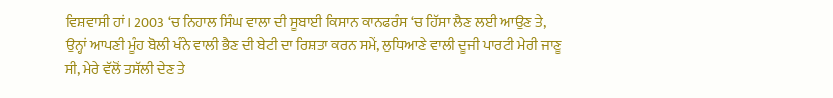ਵਿਸ਼ਵਾਸੀ ਹਾਂ। 2003 ‘ਚ ਨਿਹਾਲ ਸਿੰਘ ਵਾਲਾ ਦੀ ਸੂਬਾਈ ਕਿਸਾਨ ਕਾਨਫਰੰਸ ‘ਚ ਹਿੱਸਾ ਲੈਣ ਲਈ ਆਉਣ ਤੇ, ਉਨ੍ਹਾਂ ਆਪਣੀ ਮੂੰਹ ਬੋਲੀ ਖੰਨੇ ਵਾਲੀ ਭੈਣ ਦੀ ਬੇਟੀ ਦਾ ਰਿਸ਼ਤਾ ਕਰਨ ਸਮੇਂ, ਲੁਧਿਆਣੇ ਵਾਲੀ ਦੂਜੀ ਪਾਰਟੀ ਮੇਰੀ ਜਾਣੂ ਸੀ, ਮੇਰੇ ਵੱਲੋਂ ਤਸੱਲੀ ਦੇਣ ਤੇ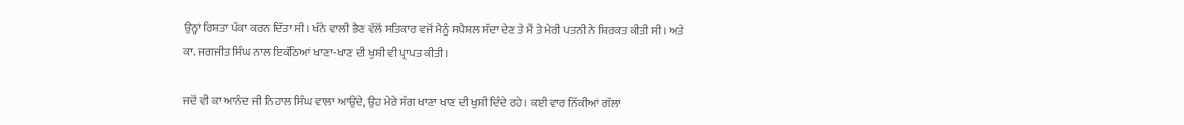ਉਨ੍ਹਾਂ ਰਿਸ਼ਤਾ ਪੱਕਾ ਕਰਨ ਦਿੱਤਾ ਸੀ। ਖੰਨੇ ਵਾਲੀ ਭੈਣ ਵੱਲੋਂ ਸਤਿਕਾਰ ਵਜੋਂ ਮੈਨੂੰ ਸਪੈਸ਼ਲ ਸੱਦਾ ਦੇਣ ਤੇ ਮੈਂ ਤੇ ਮੇਰੀ ਪਤਨੀ ਨੇ ਸ਼ਿਰਕਤ ਕੀਤੀ ਸੀ। ਅਤੇ ਕਾ. ਜਗਜੀਤ ਸਿੰਘ ਨਾਲ ਇਕੱਠਿਆਂ ਖਾਣਾ-ਖਾਣ ਦੀ ਖੁਸ਼ੀ ਵੀ ਪ੍ਰਾਪਤ ਕੀਤੀ।

ਜਦੋਂ ਵੀ ਕਾ ਆਨੰਦ ਜੀ ਨਿਹਾਲ ਸਿੰਘ ਵਾਲਾ ਆਉਂਦੇ, ਉਹ ਮੇਰੇ ਸੰਗ ਖਾਣਾ ਖਾਣ ਦੀ ਖੁਸ਼ੀ ਦਿੰਦੇ ਰਹੇ। ਕਈ ਵਾਰ ਨਿੱਕੀਆਂ ਗੱਲਾਂ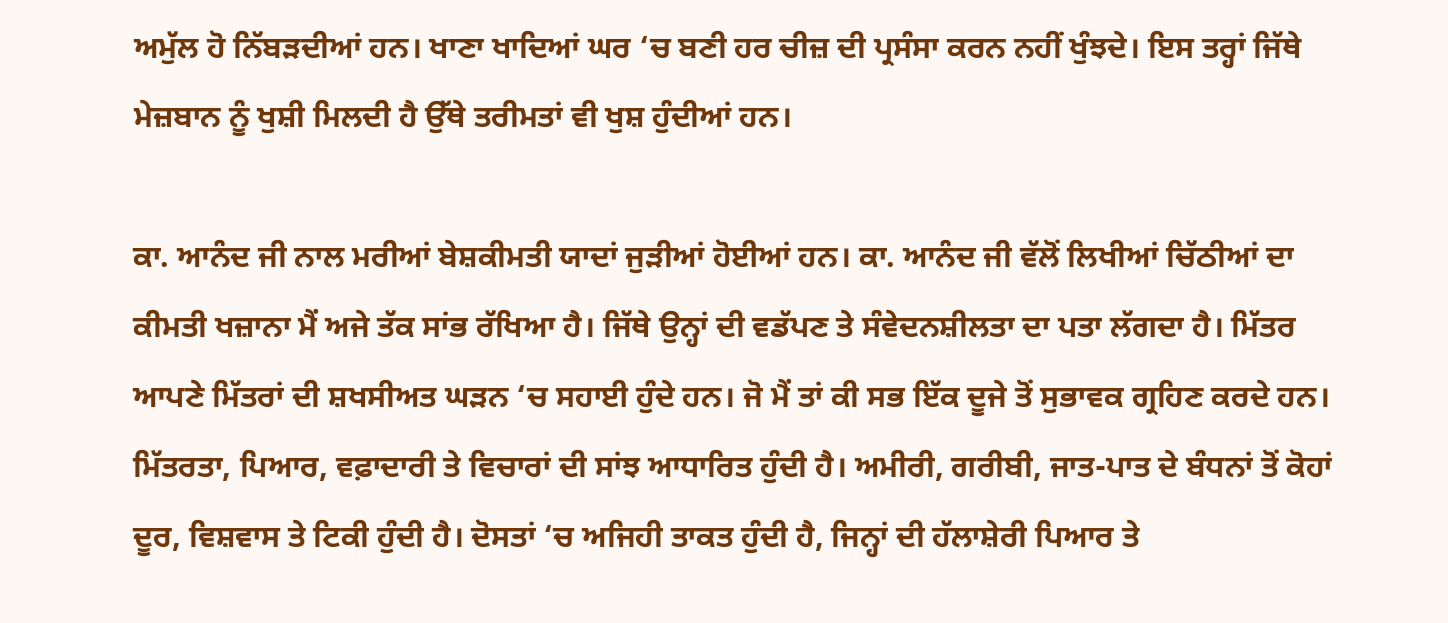ਅਮੁੱਲ ਹੋ ਨਿੱਬੜਦੀਆਂ ਹਨ। ਖਾਣਾ ਖਾਦਿਆਂ ਘਰ ‘ਚ ਬਣੀ ਹਰ ਚੀਜ਼ ਦੀ ਪ੍ਰਸੰਸਾ ਕਰਨ ਨਹੀਂ ਖੁੰਝਦੇ। ਇਸ ਤਰ੍ਹਾਂ ਜਿੱਥੇ ਮੇਜ਼ਬਾਨ ਨੂੰ ਖੁਸ਼ੀ ਮਿਲਦੀ ਹੈ ਉੱਥੇ ਤਰੀਮਤਾਂ ਵੀ ਖੁਸ਼ ਹੁੰਦੀਆਂ ਹਨ।

ਕਾ. ਆਨੰਦ ਜੀ ਨਾਲ ਮਰੀਆਂ ਬੇਸ਼ਕੀਮਤੀ ਯਾਦਾਂ ਜੁੜੀਆਂ ਹੋਈਆਂ ਹਨ। ਕਾ. ਆਨੰਦ ਜੀ ਵੱਲੋਂ ਲਿਖੀਆਂ ਚਿੱਠੀਆਂ ਦਾ ਕੀਮਤੀ ਖਜ਼ਾਨਾ ਮੈਂ ਅਜੇ ਤੱਕ ਸਾਂਭ ਰੱਖਿਆ ਹੈ। ਜਿੱਥੇ ਉਨ੍ਹਾਂ ਦੀ ਵਡੱਪਣ ਤੇ ਸੰਵੇਦਨਸ਼ੀਲਤਾ ਦਾ ਪਤਾ ਲੱਗਦਾ ਹੈ। ਮਿੱਤਰ ਆਪਣੇ ਮਿੱਤਰਾਂ ਦੀ ਸ਼ਖਸੀਅਤ ਘੜਨ ‘ਚ ਸਹਾਈ ਹੁੰਦੇ ਹਨ। ਜੋ ਮੈਂ ਤਾਂ ਕੀ ਸਭ ਇੱਕ ਦੂਜੇ ਤੋਂ ਸੁਭਾਵਕ ਗ੍ਰਹਿਣ ਕਰਦੇ ਹਨ। ਮਿੱਤਰਤਾ, ਪਿਆਰ, ਵਫ਼ਾਦਾਰੀ ਤੇ ਵਿਚਾਰਾਂ ਦੀ ਸਾਂਝ ਆਧਾਰਿਤ ਹੁੰਦੀ ਹੈ। ਅਮੀਰੀ, ਗਰੀਬੀ, ਜਾਤ-ਪਾਤ ਦੇ ਬੰਧਨਾਂ ਤੋਂ ਕੋਹਾਂ ਦੂਰ, ਵਿਸ਼ਵਾਸ ਤੇ ਟਿਕੀ ਹੁੰਦੀ ਹੈ। ਦੋਸਤਾਂ ‘ਚ ਅਜਿਹੀ ਤਾਕਤ ਹੁੰਦੀ ਹੈ, ਜਿਨ੍ਹਾਂ ਦੀ ਹੱਲਾਸ਼ੇਰੀ ਪਿਆਰ ਤੇ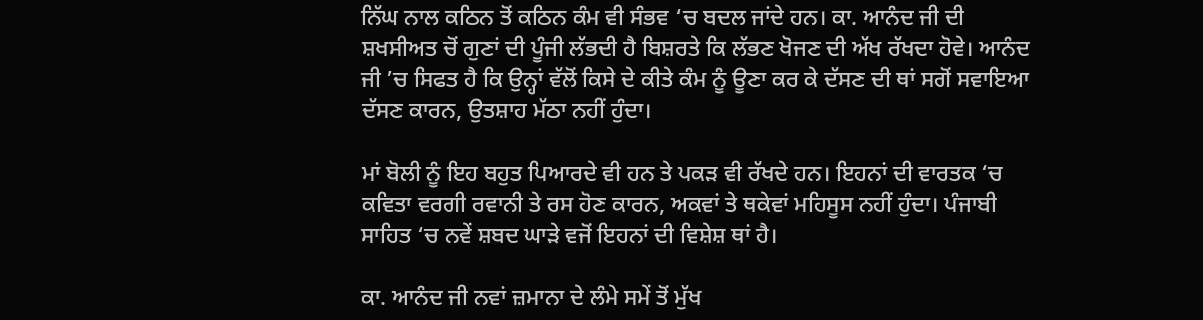ਨਿੱਘ ਨਾਲ ਕਠਿਨ ਤੋਂ ਕਠਿਨ ਕੰਮ ਵੀ ਸੰਭਵ ‘ਚ ਬਦਲ ਜਾਂਦੇ ਹਨ। ਕਾ. ਆਨੰਦ ਜੀ ਦੀ ਸ਼ਖਸੀਅਤ ਚੋਂ ਗੁਣਾਂ ਦੀ ਪੂੰਜੀ ਲੱਭਦੀ ਹੈ ਬਿਸ਼ਰਤੇ ਕਿ ਲੱਭਣ ਖੋਜਣ ਦੀ ਅੱਖ ਰੱਖਦਾ ਹੋਵੇ। ਆਨੰਦ ਜੀ ’ਚ ਸਿਫਤ ਹੈ ਕਿ ਉਨ੍ਹਾਂ ਵੱਲੋਂ ਕਿਸੇ ਦੇ ਕੀਤੇ ਕੰਮ ਨੂੰ ਊਣਾ ਕਰ ਕੇ ਦੱਸਣ ਦੀ ਥਾਂ ਸਗੋਂ ਸਵਾਇਆ ਦੱਸਣ ਕਾਰਨ, ਉਤਸ਼ਾਹ ਮੱਠਾ ਨਹੀਂ ਹੁੰਦਾ।

ਮਾਂ ਬੋਲੀ ਨੂੰ ਇਹ ਬਹੁਤ ਪਿਆਰਦੇ ਵੀ ਹਨ ਤੇ ਪਕੜ ਵੀ ਰੱਖਦੇ ਹਨ। ਇਹਨਾਂ ਦੀ ਵਾਰਤਕ ‘ਚ ਕਵਿਤਾ ਵਰਗੀ ਰਵਾਨੀ ਤੇ ਰਸ ਹੋਣ ਕਾਰਨ, ਅਕਵਾਂ ਤੇ ਥਕੇਵਾਂ ਮਹਿਸੂਸ ਨਹੀਂ ਹੁੰਦਾ। ਪੰਜਾਬੀ ਸਾਹਿਤ ‘ਚ ਨਵੇਂ ਸ਼ਬਦ ਘਾੜੇ ਵਜੋਂ ਇਹਨਾਂ ਦੀ ਵਿਸ਼ੇਸ਼ ਥਾਂ ਹੈ।

ਕਾ. ਆਨੰਦ ਜੀ ਨਵਾਂ ਜ਼ਮਾਨਾ ਦੇ ਲੰਮੇ ਸਮੇਂ ਤੋਂ ਮੁੱਖ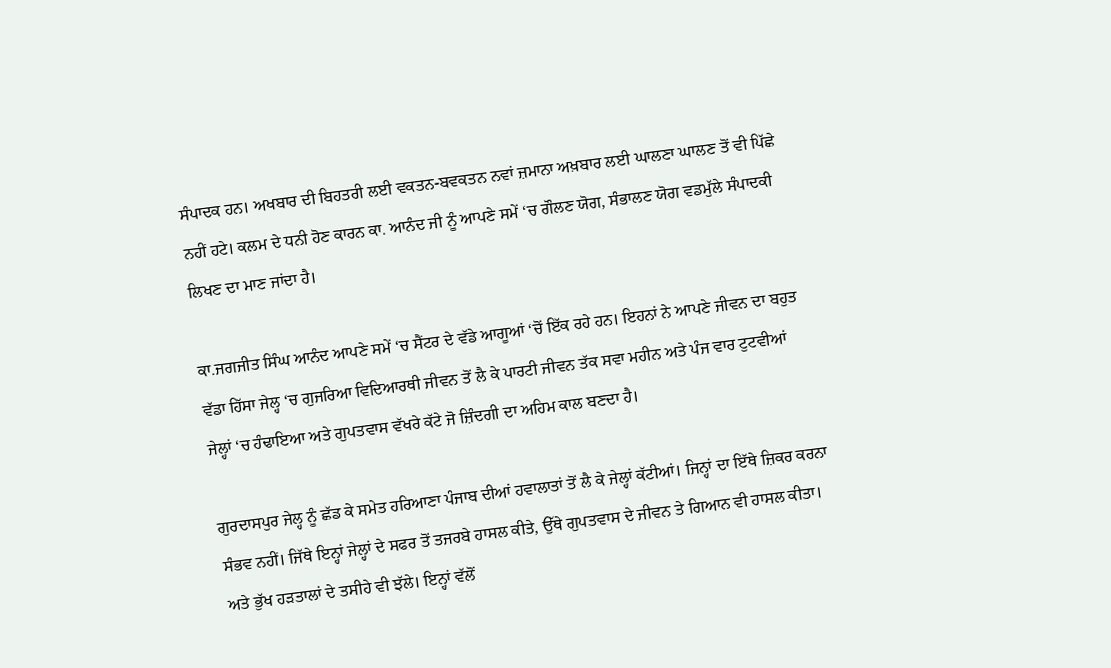ਸੰਪਾਦਕ ਹਨ। ਅਖਬਾਰ ਦੀ ਬਿਹਤਰੀ ਲਈ ਵਕਤਨ-ਬਵਕਤਨ ਨਵਾਂ ਜ਼ਮਾਨਾ ਅਖ਼ਬਾਰ ਲਈ ਘਾਲਣਾ ਘਾਲਣ ਤੋਂ ਵੀ ਪਿੱਛੇ ਨਹੀਂ ਹਟੇ। ਕਲਮ ਦੇ ਧਨੀ ਹੋਣ ਕਾਰਨ ਕਾ. ਆਨੰਦ ਜੀ ਨੂੰ ਆਪਣੇ ਸਮੇਂ ‘ਚ ਗੌਲਣ ਯੋਗ, ਸੰਭਾਲਣ ਯੋਗ ਵਡਮੁੱਲੇ ਸੰਪਾਦਕੀ ਲਿਖਣ ਦਾ ਮਾਣ ਜਾਂਦਾ ਹੈ।

ਕਾ.ਜਗਜੀਤ ਸਿੰਘ ਆਨੰਦ ਆਪਣੇ ਸਮੇਂ ‘ਚ ਸੈਂਟਰ ਦੇ ਵੱਡੇ ਆਗੂਆਂ ‘ਚੋਂ ਇੱਕ ਰਹੇ ਹਨ। ਇਹਨਾਂ ਨੇ ਆਪਣੇ ਜੀਵਨ ਦਾ ਬਹੁਤ ਵੱਡਾ ਹਿੱਸਾ ਜੇਲ੍ਹ ‘ਚ ਗੁਜਰਿਆ ਵਿਦਿਆਰਥੀ ਜੀਵਨ ਤੋਂ ਲੈ ਕੇ ਪਾਰਟੀ ਜੀਵਨ ਤੱਕ ਸਵਾ ਮਹੀਨ ਅਤੇ ਪੰਜ ਵਾਰ ਟੁਟਵੀਆਂ ਜੇਲ੍ਹਾਂ ‘ਚ ਹੰਢਾਇਆ ਅਤੇ ਗੁਪਤਵਾਸ ਵੱਖਰੇ ਕੱਟੇ ਜੋ ਜ਼ਿੰਦਗੀ ਦਾ ਅਹਿਮ ਕਾਲ ਬਣਦਾ ਹੈ।

ਗੁਰਦਾਸਪੁਰ ਜੇਲ੍ਹ ਨੂੰ ਛੱਡ ਕੇ ਸਮੇਤ ਹਰਿਆਣਾ ਪੰਜਾਬ ਦੀਆਂ ਹਵਾਲਾਤਾਂ ਤੋਂ ਲੈ ਕੇ ਜੇਲ੍ਹਾਂ ਕੱਟੀਆਂ। ਜਿਨ੍ਹਾਂ ਦਾ ਇੱਥੇ ਜ਼ਿਕਰ ਕਰਨਾ ਸੰਭਵ ਨਹੀਂ। ਜਿੱਥੇ ਇਨ੍ਹਾਂ ਜੇਲ੍ਹਾਂ ਦੇ ਸਫਰ ਤੋਂ ਤਜਰਬੇ ਹਾਸਲ ਕੀਤੇ, ਉੱਥੇ ਗੁਪਤਵਾਸ ਦੇ ਜੀਵਨ ਤੇ ਗਿਆਨ ਵੀ ਹਾਸਲ ਕੀਤਾ। ਅਤੇ ਭੁੱਖ ਹੜਤਾਲਾਂ ਦੇ ਤਸੀਹੇ ਵੀ ਝੱਲੇ। ਇਨ੍ਹਾਂ ਵੱਲੋਂ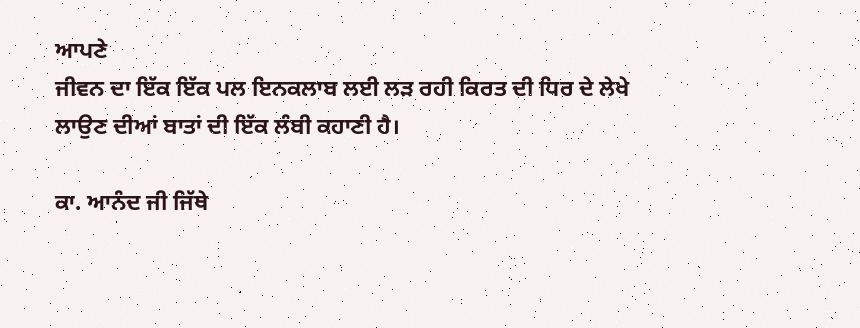ਆਪਣੇ
ਜੀਵਨ ਦਾ ਇੱਕ ਇੱਕ ਪਲ ਇਨਕਲਾਬ ਲਈ ਲੜ ਰਹੀ ਕਿਰਤ ਦੀ ਧਿਰ ਦੇ ਲੇਖੇ ਲਾਉਣ ਦੀਆਂ ਬਾਤਾਂ ਦੀ ਇੱਕ ਲੰਬੀ ਕਹਾਣੀ ਹੈ।

ਕਾ. ਆਨੰਦ ਜੀ ਜਿੱਥੇ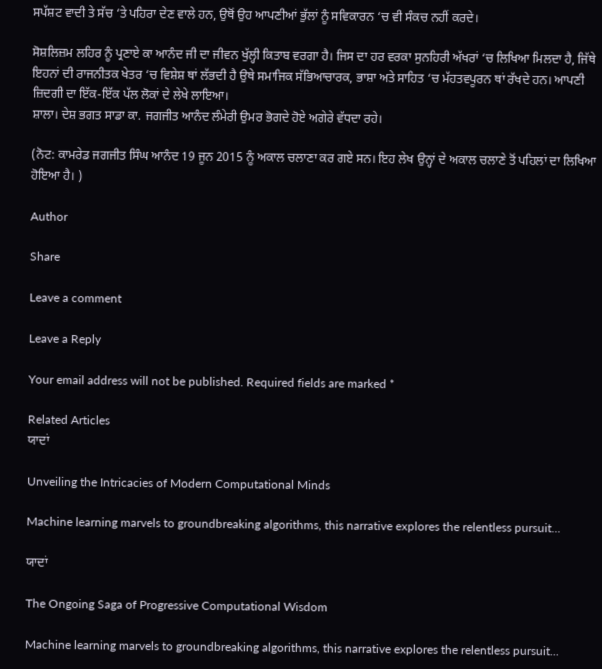ਸਪੱਸ਼ਟ ਵਾਦੀ ਤੇ ਸੱਚ ‘ਤੇ ਪਹਿਰਾ ਦੇਣ ਵਾਲੇ ਹਨ, ਉਥੋਂ ਉਹ ਆਪਣੀਆਂ ਭੁੱਲਾਂ ਨੂੰ ਸਵਿਕਾਰਨ ‘ਚ ਵੀ ਸੰਕਚ ਨਹੀਂ ਕਰਦੇ।

ਸੋਸ਼ਲਿਜ਼ਮ ਲਹਿਰ ਨੂੰ ਪ੍ਰਣਾਏ ਕਾ ਆਨੰਦ ਜੀ ਦਾ ਜੀਵਨ ਖੁੱਲ੍ਹੀ ਕਿਤਾਬ ਵਰਗਾ ਹੈ। ਜਿਸ ਦਾ ਹਰ ਵਰਕਾ ਸੁਨਹਿਰੀ ਅੱਖਰਾਂ ‘ਚ ਲਿਖਿਆ ਮਿਲਦਾ ਹੈ, ਜਿੱਥੇ ਇਹਨਾਂ ਦੀ ਰਾਜਨੀਤਕ ਖੇਤਰ ‘ਚ ਵਿਸ਼ੇਸ਼ ਥਾਂ ਲੱਭਦੀ ਹੈ ਉਥੇ ਸਮਾਜਿਕ ਸੱਭਿਆਚਾਰਕ, ਭਾਸ਼ਾ ਅਤੇ ਸਾਹਿਤ ‘ਚ ਮੱਹਤਵਪੂਰਨ ਥਾਂ ਰੱਖਦੇ ਹਨ। ਆਪਣੀ ਜ਼ਿਦਗੀ ਦਾ ਇੱਕ-ਇੱਕ ਪੱਲ ਲੋਕਾਂ ਦੇ ਲੇਖੇ ਲਾਇਆ।
ਸ਼ਾਲਾ। ਦੇਸ਼ ਭਗਤ ਸਾਡਾ ਕਾ. ਜਗਜੀਤ ਆਨੰਦ ਲੰਮੇਰੀ ਉਮਰ ਭੋਗਦੇ ਹੋਏ ਅਗੇਰੇ ਵੱਧਦਾ ਰਹੇ।

(ਨੋਟ: ਕਾਮਰੇਡ ਜਗਜੀਤ ਸਿੰਘ ਆਨੰਦ 19 ਜੂਨ 2015 ਨੂੰ ਅਕਾਲ ਚਲਾਣਾ ਕਰ ਗਏ ਸਨ। ਇਹ ਲੇਖ ਉਨ੍ਹਾਂ ਦੇ ਅਕਾਲ ਚਲਾਣੇ ਤੋਂ ਪਹਿਲਾਂ ਦਾ ਲਿਖਿਆ ਹੋਇਆ ਹੈ। )

Author

Share

Leave a comment

Leave a Reply

Your email address will not be published. Required fields are marked *

Related Articles
ਯਾਦਾਂ

Unveiling the Intricacies of Modern Computational Minds

Machine learning marvels to groundbreaking algorithms, this narrative explores the relentless pursuit...

ਯਾਦਾਂ

The Ongoing Saga of Progressive Computational Wisdom

Machine learning marvels to groundbreaking algorithms, this narrative explores the relentless pursuit...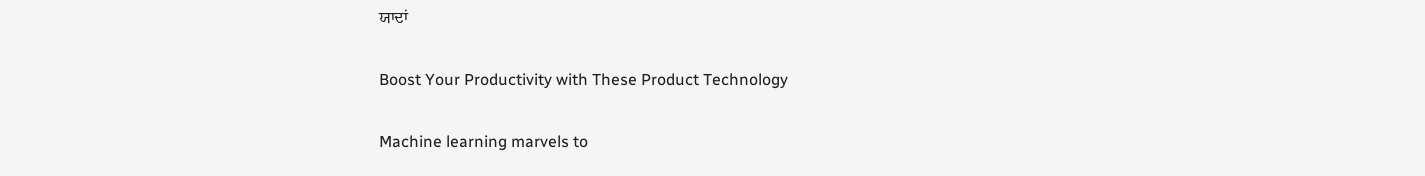ਯਾਦਾਂ

Boost Your Productivity with These Product Technology

Machine learning marvels to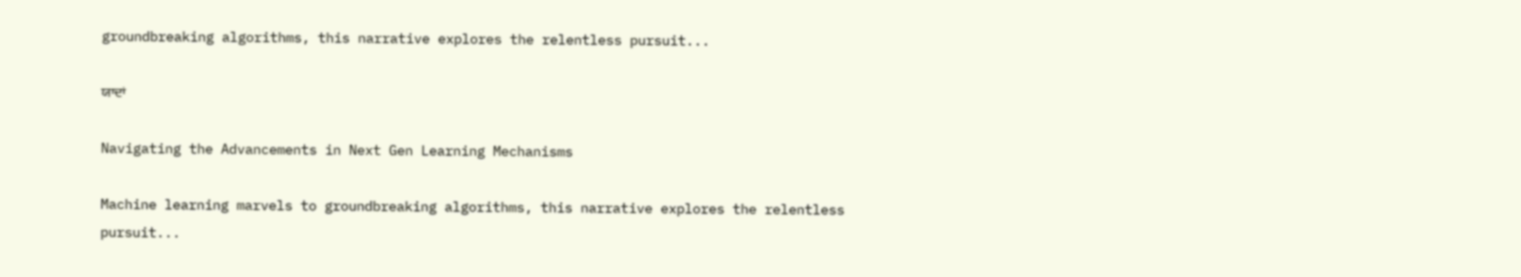groundbreaking algorithms, this narrative explores the relentless pursuit...

ਯਾਦਾਂ

Navigating the Advancements in Next Gen Learning Mechanisms

Machine learning marvels to groundbreaking algorithms, this narrative explores the relentless pursuit...